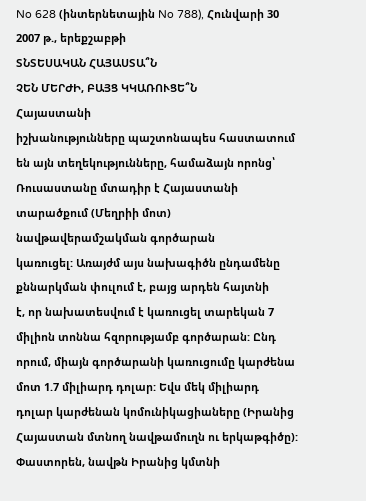No 628 (ինտերնետային No 788), Հունվարի 30 2007 թ., երեքշաբթի
ՏՆՏԵՍԱԿԱՆ ՀԱՅԱՍՏԱ՞Ն
ՉԵՆ ՄԵՐԺԻ, ԲԱՅՑ ԿԿԱՌՈՒՑԵ՞Ն
Հայաստանի
իշխանությունները պաշտոնապես հաստատում են այն տեղեկությունները, համաձայն որոնց՝
Ռուսաստանը մտադիր է Հայաստանի տարածքում (Մեղրիի մոտ) նավթավերամշակման գործարան
կառուցել: Առայժմ այս նախագիծն ընդամենը քննարկման փուլում է, բայց արդեն հայտնի
է, որ նախատեսվում է կառուցել տարեկան 7 միլիոն տոննա հզորությամբ գործարան: Ընդ
որում, միայն գործարանի կառուցումը կարժենա մոտ 1.7 միլիարդ դոլար: Եվս մեկ միլիարդ
դոլար կարժենան կոմունիկացիաները (Իրանից Հայաստան մտնող նավթամուղն ու երկաթգիծը):
Փաստորեն, նավթն Իրանից կմտնի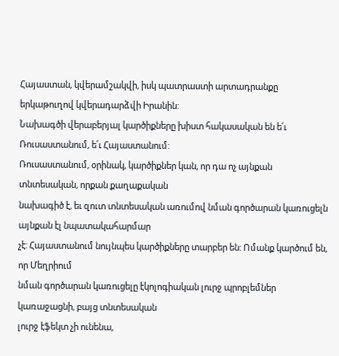Հայաստան, կվերամշակվի, իսկ պատրաստի արտադրանքը
երկաթուղով կվերադարձվի Իրանին:
Նախագծի վերաբերյալ կարծիքները խիստ հակասական են ե՛ւ Ռուսաստանում, ե՛ւ Հայաստանում:
Ռուսաստանում, օրինակ, կարծիքներ կան, որ դա ոչ այնքան տնտեսական, որքան քաղաքական
նախագիծ է, եւ զուտ տնտեսական առումով նման գործարան կառուցելն այնքան էլ նպատակահարմար
չէ: Հայաստանում նույնպես կարծիքները տարբեր են: Ոմանք կարծում են, որ Մեղրիում
նման գործարան կառուցելը էկոլոգիական լուրջ պրոբլեմներ կառաջացնի, բայց տնտեսական
լուրջ էֆեկտ չի ունենա,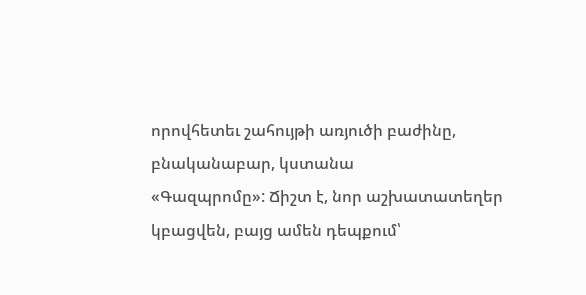որովհետեւ շահույթի առյուծի բաժինը, բնականաբար, կստանա
«Գազպրոմը»: Ճիշտ է, նոր աշխատատեղեր կբացվեն, բայց ամեն դեպքում՝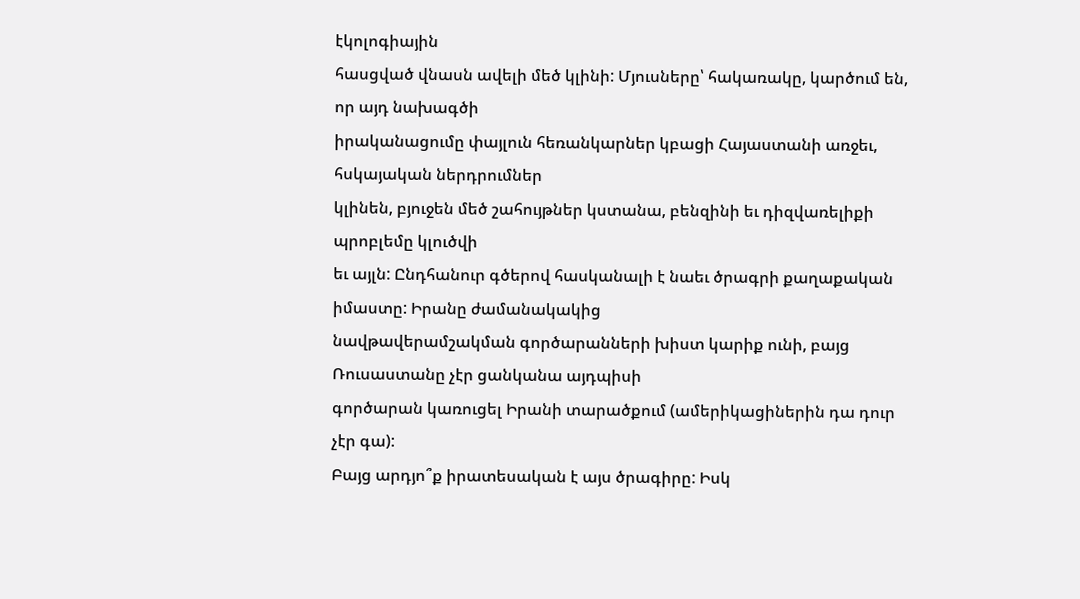էկոլոգիային
հասցված վնասն ավելի մեծ կլինի: Մյուսները՝ հակառակը, կարծում են, որ այդ նախագծի
իրականացումը փայլուն հեռանկարներ կբացի Հայաստանի առջեւ, հսկայական ներդրումներ
կլինեն, բյուջեն մեծ շահույթներ կստանա, բենզինի եւ դիզվառելիքի պրոբլեմը կլուծվի
եւ այլն: Ընդհանուր գծերով հասկանալի է նաեւ ծրագրի քաղաքական իմաստը: Իրանը ժամանակակից
նավթավերամշակման գործարանների խիստ կարիք ունի, բայց Ռուսաստանը չէր ցանկանա այդպիսի
գործարան կառուցել Իրանի տարածքում (ամերիկացիներին դա դուր չէր գա):
Բայց արդյո՞ք իրատեսական է այս ծրագիրը: Իսկ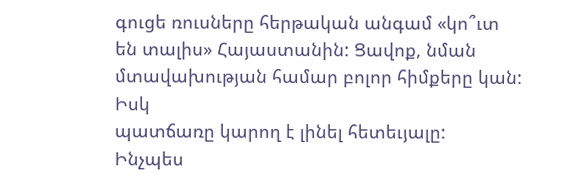գուցե ռուսները հերթական անգամ «կո՞ւտ
են տալիս» Հայաստանին: Ցավոք, նման մտավախության համար բոլոր հիմքերը կան: Իսկ
պատճառը կարող է լինել հետեւյալը:
Ինչպես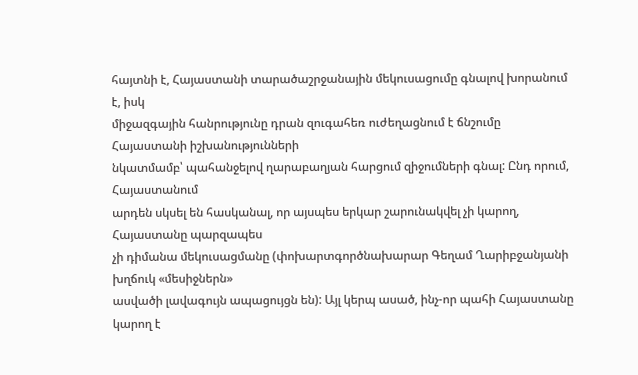հայտնի է, Հայաստանի տարածաշրջանային մեկուսացումը գնալով խորանում է, իսկ
միջազգային հանրությունը դրան զուգահեռ ուժեղացնում է ճնշումը Հայաստանի իշխանությունների
նկատմամբ՝ պահանջելով ղարաբաղյան հարցում զիջումների գնալ: Ընդ որում, Հայաստանում
արդեն սկսել են հասկանալ, որ այսպես երկար շարունակվել չի կարող, Հայաստանը պարզապես
չի դիմանա մեկուսացմանը (փոխարտգործնախարար Գեղամ Ղարիբջանյանի խղճուկ «մեսիջներն»
ասվածի լավագույն ապացույցն են): Այլ կերպ ասած, ինչ-որ պահի Հայաստանը կարող է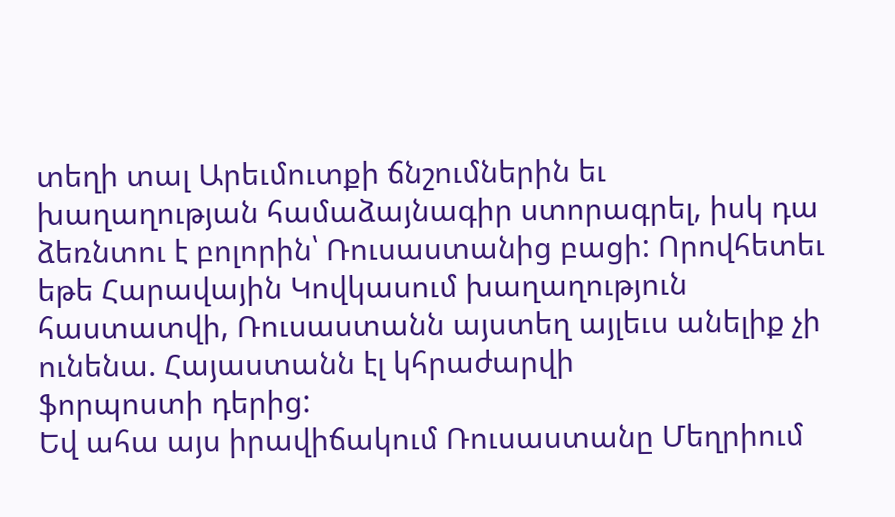տեղի տալ Արեւմուտքի ճնշումներին եւ խաղաղության համաձայնագիր ստորագրել, իսկ դա
ձեռնտու է բոլորին՝ Ռուսաստանից բացի: Որովհետեւ եթե Հարավային Կովկասում խաղաղություն
հաստատվի, Ռուսաստանն այստեղ այլեւս անելիք չի ունենա. Հայաստանն էլ կհրաժարվի
ֆորպոստի դերից:
Եվ ահա այս իրավիճակում Ռուսաստանը Մեղրիում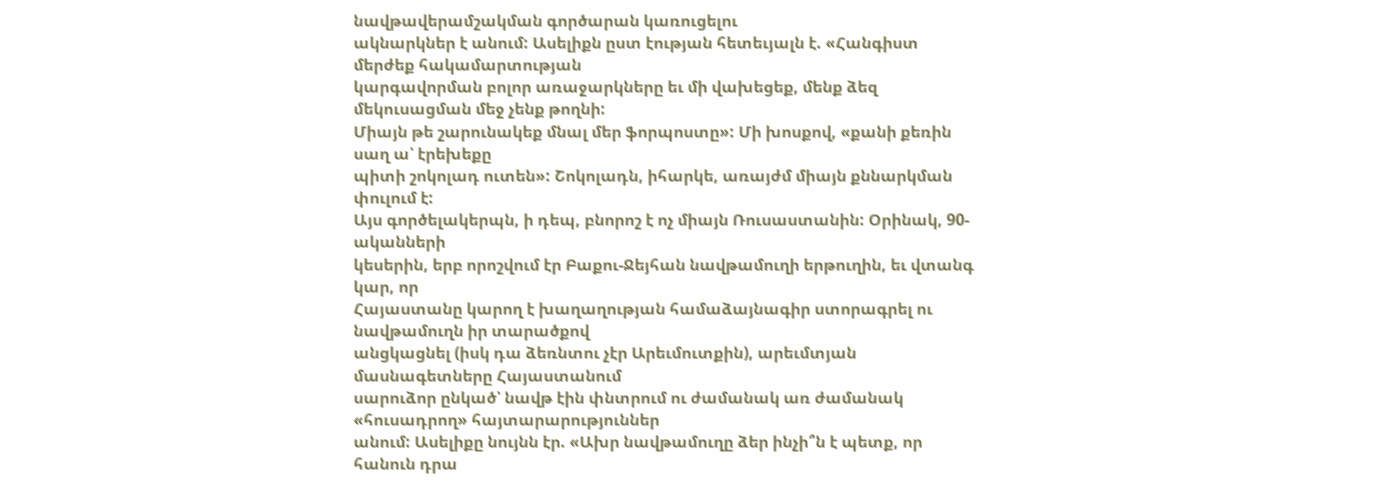նավթավերամշակման գործարան կառուցելու
ակնարկներ է անում: Ասելիքն ըստ էության հետեւյալն է. «Հանգիստ մերժեք հակամարտության
կարգավորման բոլոր առաջարկները եւ մի վախեցեք, մենք ձեզ մեկուսացման մեջ չենք թողնի:
Միայն թե շարունակեք մնալ մեր ֆորպոստը»: Մի խոսքով, «քանի քեռին սաղ ա՝ էրեխեքը
պիտի շոկոլադ ուտեն»: Շոկոլադն, իհարկե, առայժմ միայն քննարկման փուլում է:
Այս գործելակերպն, ի դեպ, բնորոշ է ոչ միայն Ռուսաստանին: Օրինակ, 90-ականների
կեսերին, երբ որոշվում էր Բաքու-Ջեյհան նավթամուղի երթուղին, եւ վտանգ կար, որ
Հայաստանը կարող է խաղաղության համաձայնագիր ստորագրել ու նավթամուղն իր տարածքով
անցկացնել (իսկ դա ձեռնտու չէր Արեւմուտքին), արեւմտյան մասնագետները Հայաստանում
սարուձոր ընկած՝ նավթ էին փնտրում ու ժամանակ առ ժամանակ «հուսադրող» հայտարարություններ
անում: Ասելիքը նույնն էր. «Ախր նավթամուղը ձեր ինչի՞ն է պետք, որ հանուն դրա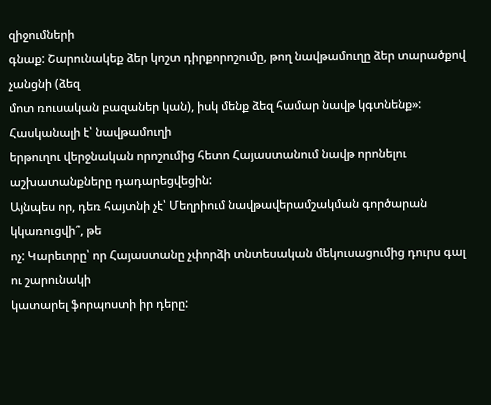զիջումների
գնաք: Շարունակեք ձեր կոշտ դիրքորոշումը, թող նավթամուղը ձեր տարածքով չանցնի (ձեզ
մոտ ռուսական բազաներ կան), իսկ մենք ձեզ համար նավթ կգտնենք»: Հասկանալի է՝ նավթամուղի
երթուղու վերջնական որոշումից հետո Հայաստանում նավթ որոնելու աշխատանքները դադարեցվեցին:
Այնպես որ, դեռ հայտնի չէ՝ Մեղրիում նավթավերամշակման գործարան կկառուցվի՞, թե
ոչ: Կարեւորը՝ որ Հայաստանը չփորձի տնտեսական մեկուսացումից դուրս գալ ու շարունակի
կատարել ֆորպոստի իր դերը: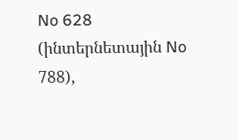No 628 (ինտերնետային No 788),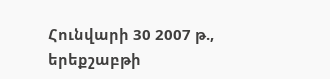Հունվարի 30 2007 թ., երեքշաբթի